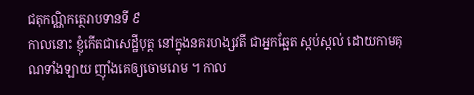ជតុកណ្ណិកត្ថេរាបទានទី ៩
កាលនោះ ខ្ញុំកើតជាសេដ្ឋីបុត្ត នៅក្នុងនគរហង្សវតី ជាអ្នកឆ្អែត ស្កប់ស្កល់ ដោយកាមគុណទាំងឡាយ ញ៉ាំងគេឲ្យចោមរោម ។ កាល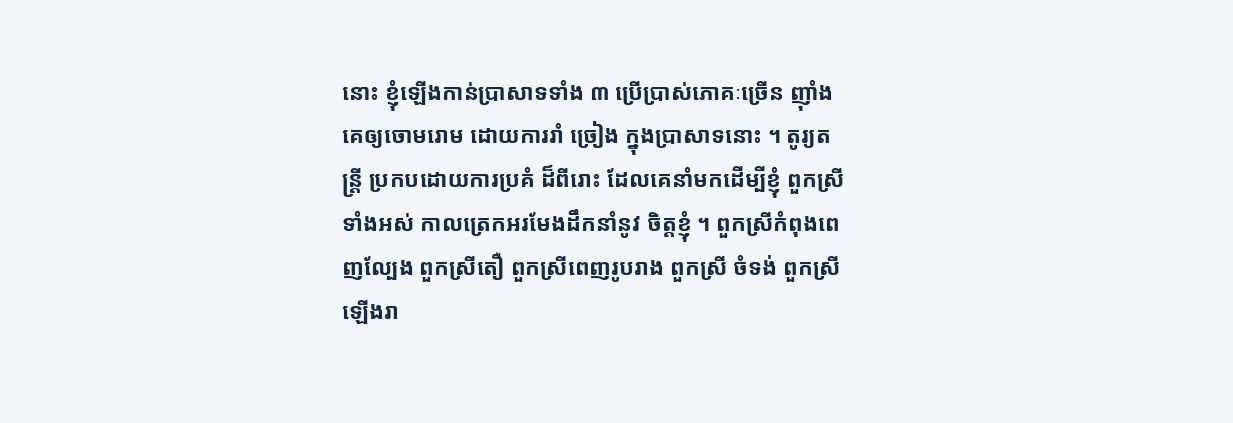នោះ ខ្ញុំឡើងកាន់ប្រាសាទទាំង ៣ ប្រើប្រាស់ភោគៈច្រើន ញ៉ាំងគេឲ្យចោមរោម ដោយការរាំ ច្រៀង ក្នុងប្រាសាទនោះ ។ តូរ្យតន្រ្តី ប្រកបដោយការប្រគំ ដ៏ពីរោះ ដែលគេនាំមកដើម្បីខ្ញុំ ពួកស្រីទាំងអស់ កាលត្រេកអរមែងដឹកនាំនូវ ចិត្តខ្ញុំ ។ ពួកស្រីកំពុងពេញល្បែង ពួកស្រីតឿ ពួកស្រីពេញរូបរាង ពួកស្រី ចំទង់ ពួកស្រីឡើងរា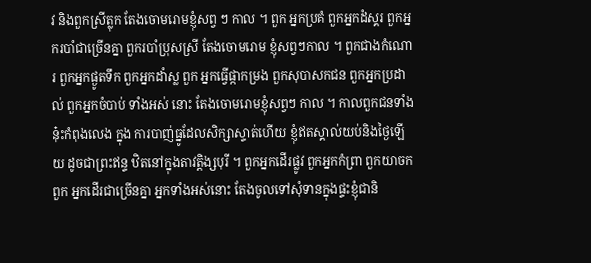វ និងពួកស្រីត្លុក តែងចោមរោមខ្ញុំសព្វ ៗ កាល ។ ពួក អ្នកប្រគំ ពួកអ្នកដំស្គរ ពួកអ្នករបាំជាច្រើនគ្នា ពួករបាំប្រុសស្រី តែងចោមរោម ខ្ញុំសព្វៗកាល ។ ពួកជាងកំណោរ ពួកអ្នកផ្ងូតទឹក ពួកអ្នកដាំស្ល ពួក អ្នកធ្វើផ្កាកម្រង ពួកសុបាសកជន ពួកអ្នកប្រដាល់ ពួកអ្នកចំបាប់ ទាំងអស់ នោះ តែងចោមរោមខ្ញុំសព្វៗ កាល ។ កាលពួកជនទាំងនុ៎ះកំពុងលេង ក្នុង ការបាញ់ធ្នូដែលសិក្សាស្ទាត់ហើយ ខ្ញុំឥតស្គាល់យប់និងថ្ងៃឡើយ ដូចជាព្រះឥន្ទ ឋិតនៅក្នុងតាវត្តិង្សបុរី ។ ពួកអ្នកដើរផ្លូវ ពួកអ្នកកំព្រា ពួកយាចក ពួក អ្នកដើរជាច្រើនគ្នា អ្នកទាំងអស់នោះ តែងចូលទៅសុំទានក្នុងផ្ទះខ្ញុំជានិ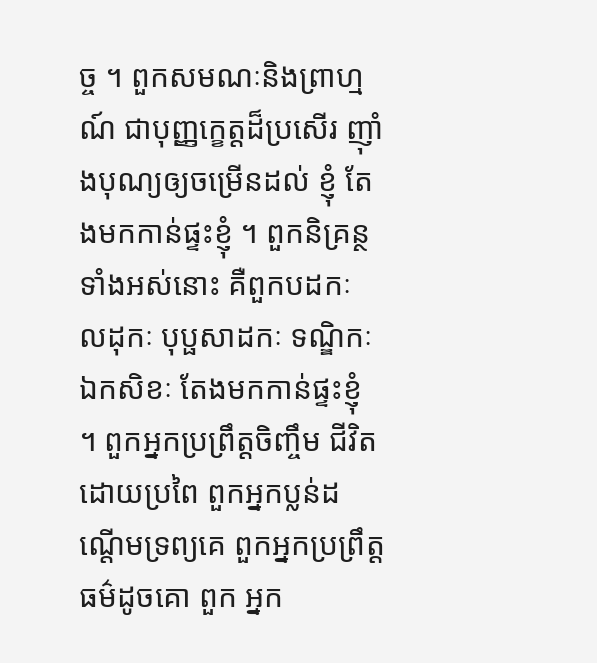ច្ច ។ ពួកសមណៈនិងព្រាហ្មណ៍ ជាបុញ្ញក្ខេត្តដ៏ប្រសើរ ញ៉ាំងបុណ្យឲ្យចម្រើនដល់ ខ្ញុំ តែងមកកាន់ផ្ទះខ្ញុំ ។ ពួកនិគ្រន្ថទាំងអស់នោះ គឺពួកបដកៈ លដុកៈ បុប្ផសាដកៈ ទណ្ឌិកៈ ឯកសិខៈ តែងមកកាន់ផ្ទះខ្ញុំ ។ ពួកអ្នកប្រព្រឹត្តចិញ្ចឹម ជីវិតដោយប្រពៃ ពួកអ្នកប្លន់ដណ្តើមទ្រព្យគេ ពួកអ្នកប្រព្រឹត្តធម៌ដូចគោ ពួក អ្នក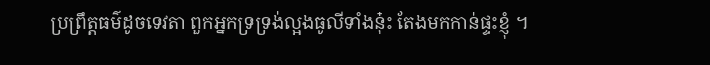ប្រព្រឹត្តធម៌ដូចទេវតា ពួកអ្នកទ្រទ្រង់ល្អងធូលីទាំងនុ៎ះ តែងមកកាន់ផ្ទះខ្ញុំ ។